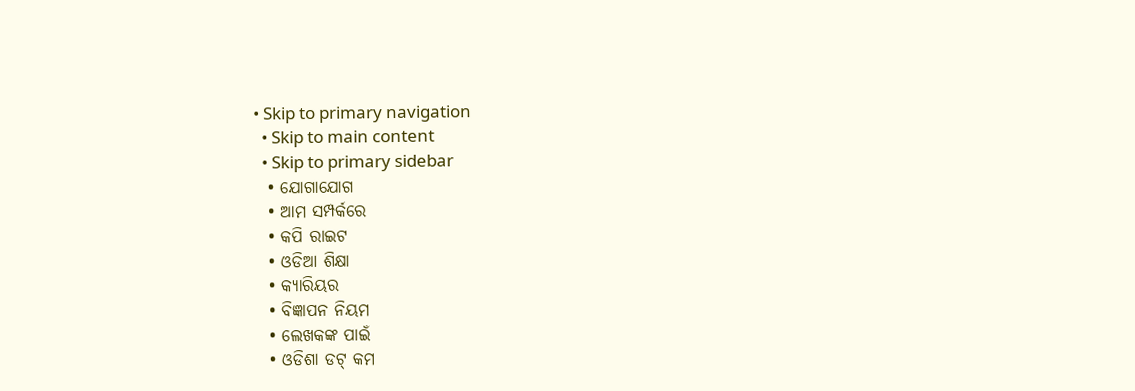• Skip to primary navigation
  • Skip to main content
  • Skip to primary sidebar
  • ଯୋଗାଯୋଗ
  • ଆମ ସମ୍ପର୍କରେ
  • କପି ରାଇଟ
  • ଓଡିଆ ଶିକ୍ଷା
  • କ୍ୟାରିୟର
  • ବିଜ୍ଞାପନ ନିୟମ
  • ଲେଖକଙ୍କ ପାଇଁ
  • ଓଡିଶା ଡଟ୍ କମ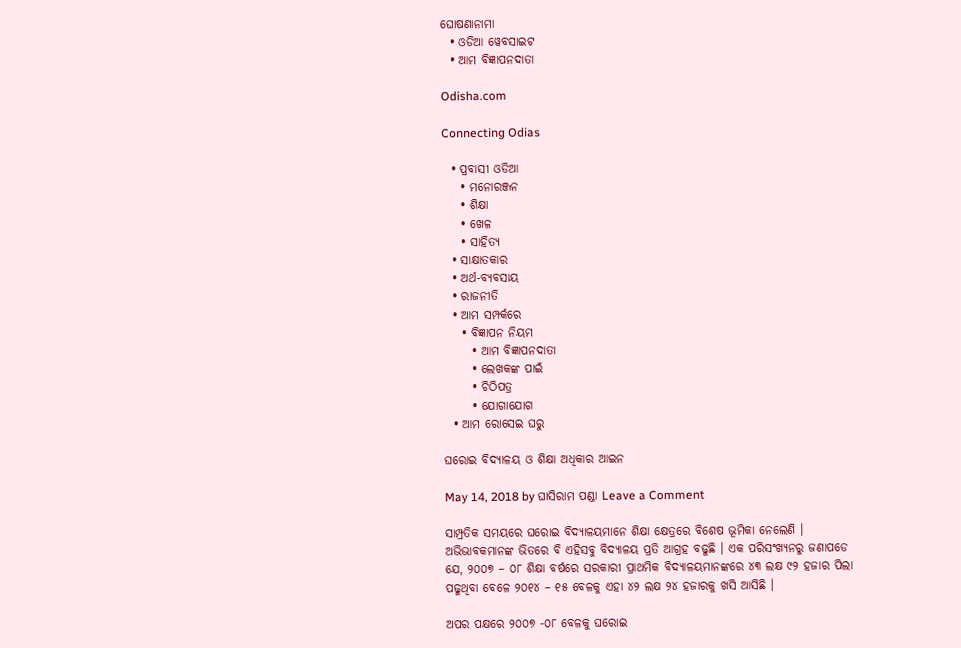ଘୋଷଣାନାମା
  • ଓଡିଆ ୱେବସାଇଟ
  • ଆମ ବିଜ୍ଞାପନଦାତା

Odisha.com

Connecting Odias

  • ପ୍ରବାସୀ ଓଡିଆ
    • ମନୋରଞ୍ଜନ
    • ଶିକ୍ଷା
    • ଖେଳ
    • ସାହିତ୍ୟ
  • ସାକ୍ଷାତକାର
  • ଅର୍ଥ-ବ୍ୟବସାୟ
  • ରାଜନୀତି
  • ଆମ ସମ୍ପର୍କରେ
    • ବିଜ୍ଞାପନ ନିୟମ
      • ଆମ ବିଜ୍ଞାପନଦାତା
      • ଲେଖକଙ୍କ ପାଇଁ
      • ଚିଠିପତ୍ର
      • ଯୋଗାଯୋଗ
  • ଆମ ରୋସେଇ ଘରୁ

ଘରୋଇ ବିଦ୍ୟାଳୟ ଓ ଶିକ୍ଷା ଅଧିକାର ଆଇନ

May 14, 2018 by ଘାସିରାମ ପଣ୍ଡା Leave a Comment

ସାମ୍ପ୍ରତିକ ସମୟରେ ଘରୋଇ ବିଦ୍ୟାଳୟମାନେ ଶିକ୍ଷା କ୍ଷେତ୍ରରେ ବିଶେଷ ଭୂମିକା ନେଲେଣି । ଅଭିଭାବକମାନଙ୍କ ଭିତରେ ବି ଏହିସବୁ ବିଦ୍ୟାଳୟ ପ୍ରତି ଆଗ୍ରହ ବଢୁଛି । ଏକ ପରିସଂଖ୍ୟନରୁ ଜଣାପଡେ ଯେ, ୨୦୦୭ – ୦୮ ଶିକ୍ଷା ବର୍ଷରେ ସରକାରୀ ପ୍ରାଥମିକ ବିଦ୍ୟାଳୟମାନଙ୍କରେ ୪୩ ଲକ୍ଷ ୯୨ ହଜାର ପିଲା ପଢୁଥିବା ବେଳେ ୨୦୧୪ – ୧୫ ବେଳକୁ ଏହା ୪୨ ଲକ୍ଷ ୨୪ ହଜାରକୁ ଖସି ଆସିଛି ।

ଅପର ପକ୍ଷରେ ୨୦୦୭ -୦୮ ବେଳକୁ ଘରୋଇ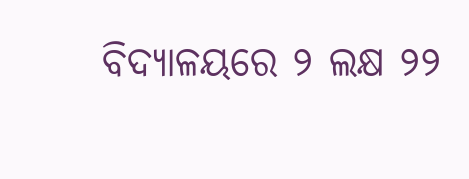ବିଦ୍ୟାଳୟରେ ୨ ଲକ୍ଷ ୨୨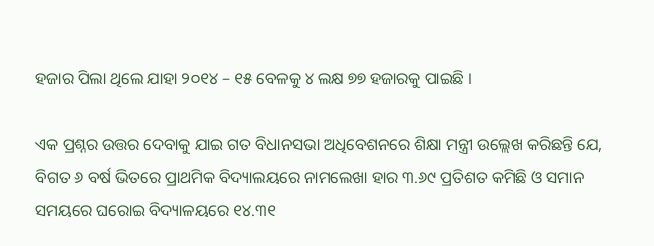ହଜାର ପିଲା ଥିଲେ ଯାହା ୨୦୧୪ – ୧୫ ବେଳକୁ ୪ ଲକ୍ଷ ୭୭ ହଜାରକୁ ପାଇଛି ।

ଏକ ପ୍ରଶ୍ନର ଉତ୍ତର ଦେବାକୁ ଯାଇ ଗତ ବିଧାନସଭା ଅଧିବେଶନରେ ଶିକ୍ଷା ମନ୍ତ୍ରୀ ଉଲ୍ଲେଖ କରିଛନ୍ତି ଯେ, ବିଗତ ୬ ବର୍ଷ ଭିତରେ ପ୍ରାଥମିକ ବିଦ୍ୟାଲୟରେ ନାମଲେଖା ହାର ୩.୬୯ ପ୍ରତିଶତ କମିଛି ଓ ସମାନ ସମୟରେ ଘରୋଇ ବିଦ୍ୟାଳୟରେ ୧୪.୩୧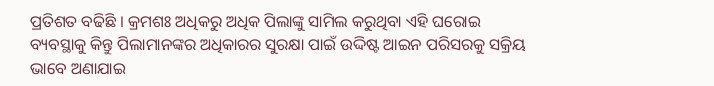ପ୍ରତିଶତ ବଢିଛି । କ୍ରମଶଃ ଅଧିକରୁ ଅଧିକ ପିଲାଙ୍କୁ ସାମିଲ କରୁଥିବା ଏହି ଘରୋଇ ବ୍ୟବସ୍ଥାକୁ କିନ୍ତୁ ପିଲାମାନଙ୍କର ଅଧିକାରର ସୁରକ୍ଷା ପାଇଁ ଉଦ୍ଦିଷ୍ଟ ଆଇନ ପରିସରକୁ ସକ୍ରିୟ ଭାବେ ଅଣାଯାଇ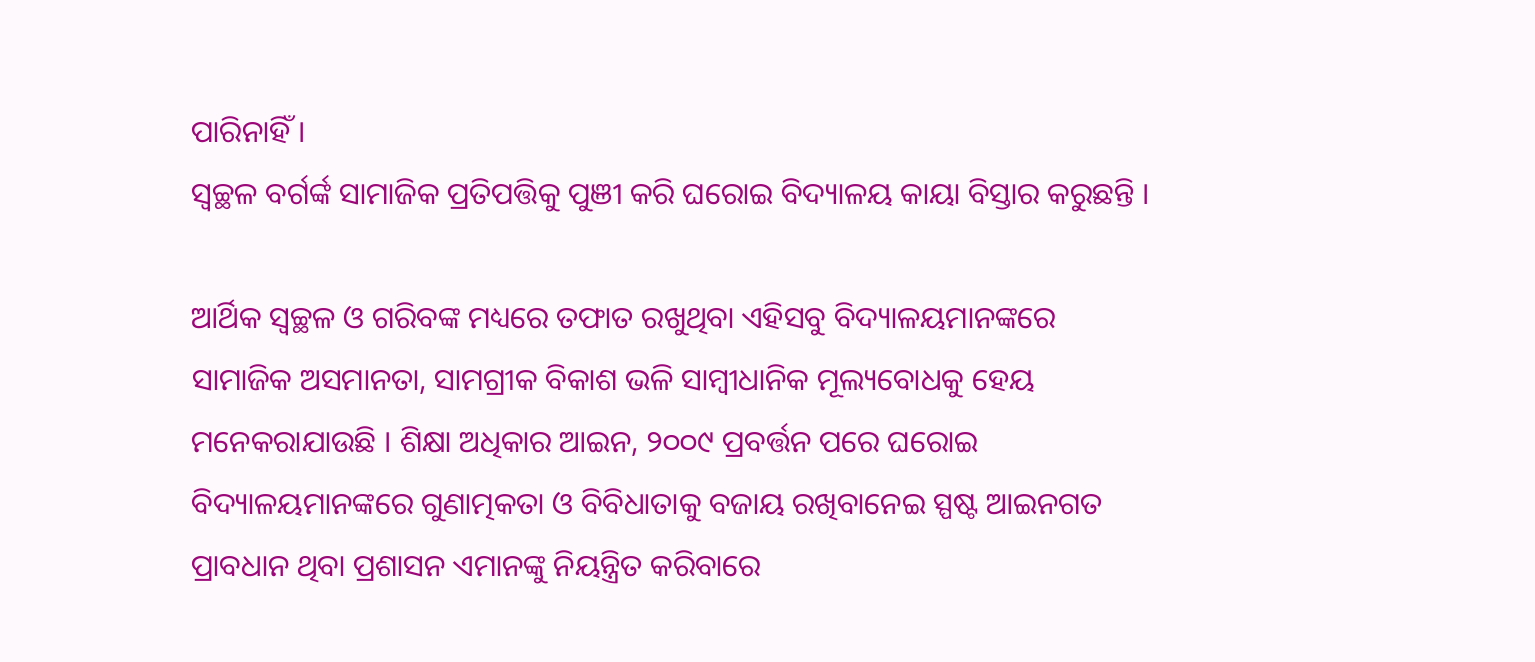ପାରିନାହିଁ ।
ସ୍ୱଚ୍ଛଳ ବର୍ଗର୍ଙ୍କ ସାମାଜିକ ପ୍ରତିପତ୍ତିକୁ ପୁଞୀ କରି ଘରୋଇ ବିଦ୍ୟାଳୟ କାୟା ବିସ୍ତାର କରୁଛନ୍ତି ।

ଆର୍ଥିକ ସ୍ୱଚ୍ଛଳ ଓ ଗରିବଙ୍କ ମଧ୍ୟରେ ତଫାତ ରଖୁଥିବା ଏହିସବୁ ବିଦ୍ୟାଳୟମାନଙ୍କରେ ସାମାଜିକ ଅସମାନତା, ସାମଗ୍ରୀକ ବିକାଶ ଭଳି ସାମ୍ବୀଧାନିକ ମୂଲ୍ୟବୋଧକୁ ହେୟ ମନେକରାଯାଉଛି । ଶିକ୍ଷା ଅଧିକାର ଆଇନ, ୨୦୦୯ ପ୍ରବର୍ତ୍ତନ ପରେ ଘରୋଇ ବିଦ୍ୟାଳୟମାନଙ୍କରେ ଗୁଣାତ୍ମକତା ଓ ବିବିଧାତାକୁ ବଜାୟ ରଖିବାନେଇ ସ୍ପଷ୍ଟ ଆଇନଗତ ପ୍ରାବଧାନ ଥିବା ପ୍ରଶାସନ ଏମାନଙ୍କୁ ନିୟନ୍ତ୍ରିତ କରିବାରେ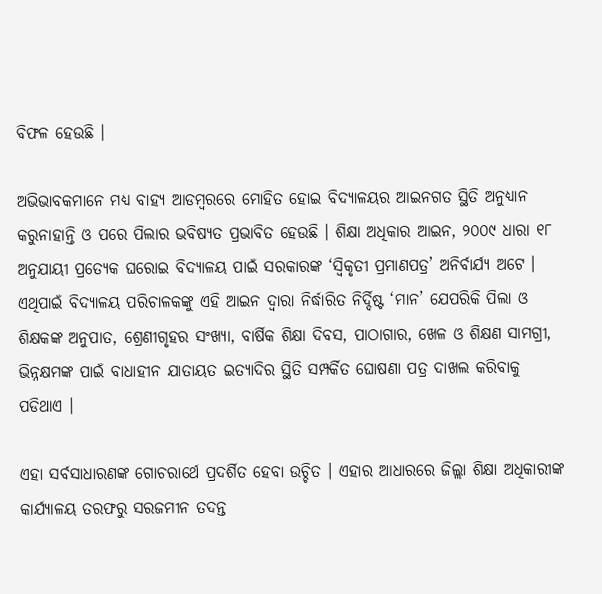ବିଫଳ ହେଉଛି ।

ଅଭିଭାବକମାନେ ମଧ୍ୟ ବାହ୍ୟ ଆଡମ୍ବରରେ ମୋହିତ ହୋଇ ବିଦ୍ୟାଳୟର ଆଇନଗତ ସ୍ଥିତି ଅନୁଧ୍ୟାନ କରୁନାହାନ୍ତି ଓ ପରେ ପିଲାର ଭବିଷ୍ୟତ ପ୍ରଭାବିତ ହେଉଛି । ଶିକ୍ଷା ଅଧିକାର ଆଇନ, ୨୦୦୯ ଧାରା ୧୮ ଅନୁଯାୟୀ ପ୍ରତ୍ୟେକ ଘରୋଇ ବିଦ୍ୟାଳୟ ପାଇଁ ସରକାରଙ୍କ ‘ସ୍ୱିକୃତୀ ପ୍ରମାଣପତ୍ର’ ଅନିର୍ବାର୍ଯ୍ୟ ଅଟେ । ଏଥିପାଇଁ ବିଦ୍ୟାଳୟ ପରିଚାଳକଙ୍କୁ ଏହି ଆଇନ ଦ୍ୱାରା ନିର୍ଦ୍ଧାରିତ ନିର୍ଦ୍ଦିଷ୍ଟ ‘ମାନ’ ଯେପରିକି ପିଲା ଓ ଶିକ୍ଷକଙ୍କ ଅନୁପାତ, ଶ୍ରେଣୀଗୃହର ସଂଖ୍ୟା, ବାର୍ଷିକ ଶିକ୍ଷା ଦିବସ, ପାଠାଗାର, ଖେଳ ଓ ଶିକ୍ଷଣ ସାମଗ୍ରୀ, ଭିନ୍ନକ୍ଷମଙ୍କ ପାଇଁ ବାଧାହୀନ ଯାତାୟତ ଇତ୍ୟାଦିର ସ୍ଥିତି ସମ୍ପର୍କିତ ଘୋଷଣା ପତ୍ର ଦାଖଲ କରିବାକୁ ପଡିଥାଏ ।

ଏହା ସର୍ବସାଧାରଣଙ୍କ ଗୋଚରାର୍ଥେ ପ୍ରଦର୍ଶିତ ହେବା ଉଚ୍ଚିତ । ଏହାର ଆଧାରରେ ଜିଲ୍ଲା ଶିକ୍ଷା ଅଧିକାରୀଙ୍କ କାର୍ଯ୍ୟାଳୟ ତରଫରୁ ସରଜମୀନ ତଦନ୍ତ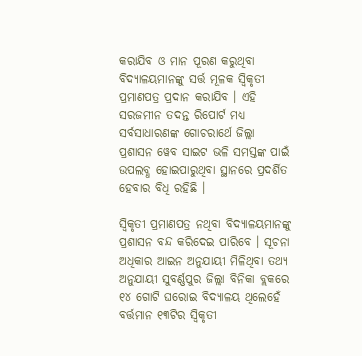କରାଯିବ ଓ ମାନ ପୂରଣ କରୁଥିବା ବିଦ୍ୟାଳୟମାନଙ୍କୁ ସର୍ତ୍ତ ମୂଳକ ସ୍ୱିକୃତୀ ପ୍ରମାଣପତ୍ର ପ୍ରଦାନ କରାଯିବ । ଏହି ସରଜମୀନ ତଦନ୍ତ ରିପୋର୍ଟ ମଧ୍ୟ ସର୍ବସାଧାରଣଙ୍କ ଗୋଚରାର୍ଥେ ଜିଲ୍ଲା ପ୍ରଶାସନ ୱେବ ସାଇଟ ଭଳି ସମସ୍ତଙ୍କ ପାଇଁ ଉପଲବ୍ଧ ହୋଇପାରୁଥିବା ସ୍ଥାନରେ ପ୍ରଦର୍ଶିତ ହେବାର ବିଧି ରହିଛି ।

ସ୍ୱିକୃତୀ ପ୍ରମାଣପତ୍ର ନଥିବା ବିଦ୍ୟାଳୟମାନଙ୍କୁ ପ୍ରଶାସନ ବନ୍ଦ କରିଦେଇ ପାରିବେ । ସୂଚନା ଅଧିକାର ଆଇନ ଅନୁଯାୟୀ ମିଳିଥିବା ତଥ୍ୟ ଅନୁଯାୟୀ ସୁବର୍ଣ୍ଣପୁର ଜିଲ୍ଲା ବିନିକା ବ୍ଲକରେ ୧୪ ଗୋଟି ଘରୋଇ ବିଦ୍ୟାଳୟ ଥିଲେହେଁ ବର୍ତ୍ତମାନ ୧୩ଟିର ସ୍ୱିକୃତୀ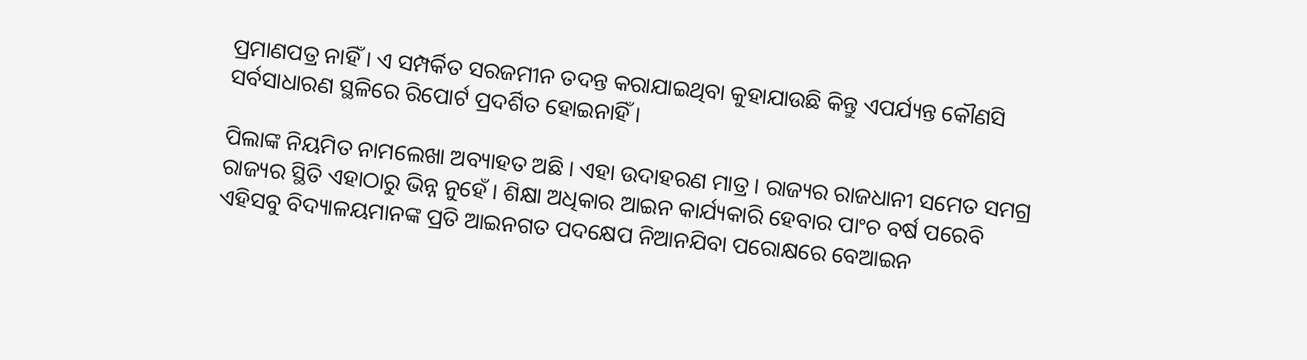ପ୍ରମାଣପତ୍ର ନାହିଁ । ଏ ସମ୍ପର୍କିତ ସରଜମୀନ ତଦନ୍ତ କରାଯାଇଥିବା କୁହାଯାଉଛି କିନ୍ତୁ ଏପର୍ଯ୍ୟନ୍ତ କୌଣସି ସର୍ବସାଧାରଣ ସ୍ଥଳିରେ ରିପୋର୍ଟ ପ୍ରଦର୍ଶିତ ହୋଇନାହିଁ ।

ପିଲାଙ୍କ ନିୟମିତ ନାମଲେଖା ଅବ୍ୟାହତ ଅଛି । ଏହା ଉଦାହରଣ ମାତ୍ର । ରାଜ୍ୟର ରାଜଧାନୀ ସମେତ ସମଗ୍ର ରାଜ୍ୟର ସ୍ଥିତି ଏହାଠାରୁ ଭିନ୍ନ ନୁହେଁ । ଶିକ୍ଷା ଅଧିକାର ଆଇନ କାର୍ଯ୍ୟକାରି ହେବାର ପାଂଚ ବର୍ଷ ପରେବି ଏହିସବୁ ବିଦ୍ୟାଳୟମାନଙ୍କ ପ୍ରତି ଆଇନଗତ ପଦକ୍ଷେପ ନିଆନଯିବା ପରୋକ୍ଷରେ ବେଆଇନ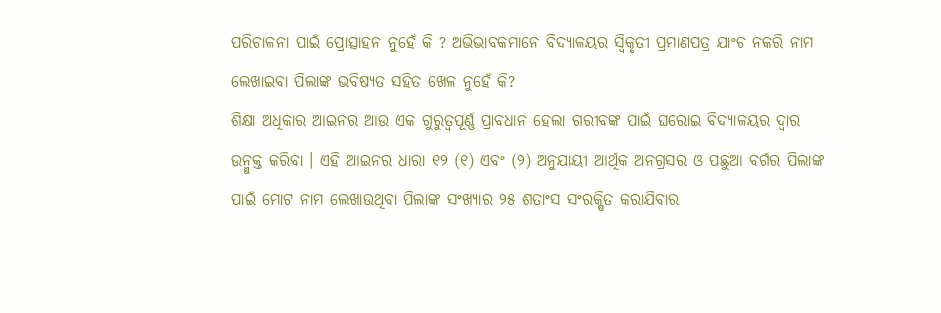ପରିଚାଳନା ପାଇଁ ପ୍ରୋତ୍ସାହନ ନୁହେଁ କି ? ଅଭିଭାବକମାନେ ବିଦ୍ୟାଳୟର ସ୍ୱିକୃତୀ ପ୍ରମାଣପତ୍ର ଯାଂଚ ନକରି ନାମ ଲେଖାଇବା ପିଲାଙ୍କ ଭବିଷ୍ୟତ ସହିତ ଖେଳ ନୁହେଁ କି?
ଶିକ୍ଷା ଅଧିକାର ଆଇନର ଆଉ ଏକ ଗୁରୁତ୍ୱପୂର୍ଣ୍ଣ ପ୍ରାବଧାନ ହେଲା ଗରୀବଙ୍କ ପାଇଁ ଘରୋଇ ବିଦ୍ୟାଳୟର ଦ୍ୱାର ଉନ୍ମୁକ୍ତ କରିବା । ଏହି ଆଇନର ଧାରା ୧୨ (୧) ଏବଂ (୨) ଅନୁଯାୟୀ ଆର୍ଥିକ ଅନଗ୍ରସର ଓ ପଛୁଆ ବର୍ଗର ପିଲାଙ୍କ ପାଇଁ ମୋଟ ନାମ ଲେଖାଉଥିବା ପିଲାଙ୍କ ସଂଖ୍ୟାର ୨୫ ଶତାଂସ ସଂରକ୍ଷିତ କରାଯିବାର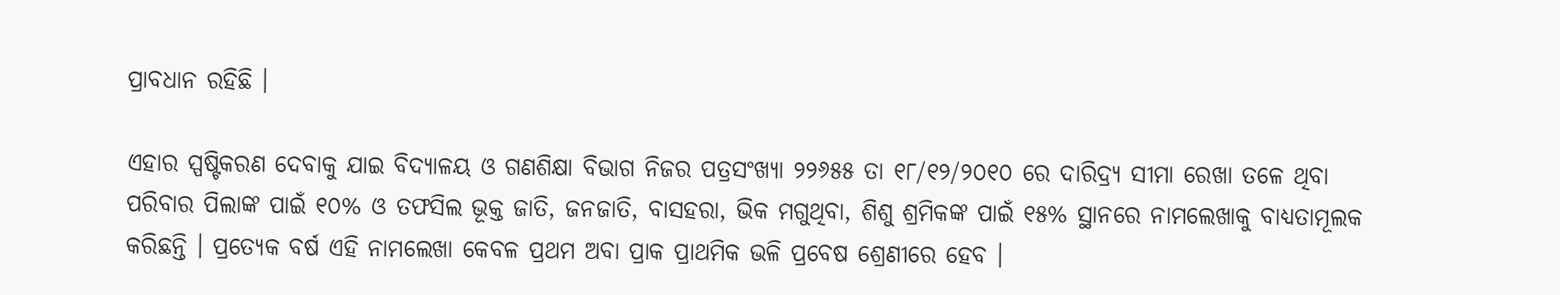ପ୍ରାବଧାନ ରହିଛି ।

ଏହାର ସ୍ପଷ୍ଟିକରଣ ଦେବାକୁ ଯାଇ ବିଦ୍ୟାଳୟ ଓ ଗଣଶିକ୍ଷା ବିଭାଗ ନିଜର ପତ୍ରସଂଖ୍ୟା ୨୨୬୫୫ ତା ୧୮/୧୨/୨୦୧୦ ରେ ଦାରିଦ୍ର୍ୟ ସୀମା ରେଖା ତଳେ ଥିବା ପରିବାର ପିଲାଙ୍କ ପାଇଁ ୧୦% ଓ ତଫସିଲ ଭୂକ୍ତ ଜାତି, ଜନଜାତି, ବାସହରା, ଭିକ ମଗୁଥିବା, ଶିଶୁ ଶ୍ରମିକଙ୍କ ପାଇଁ ୧୫% ସ୍ଥାନରେ ନାମଲେଖାକୁ ବାଧ୍ୟତାମୂଲକ କରିଛନ୍ତି । ପ୍ରତ୍ୟେକ ବର୍ଷ ଏହି ନାମଲେଖା କେବଳ ପ୍ରଥମ ଅବା ପ୍ରାକ ପ୍ରାଥମିକ ଭଳି ପ୍ରବେଷ ଶ୍ରେଣୀରେ ହେବ ।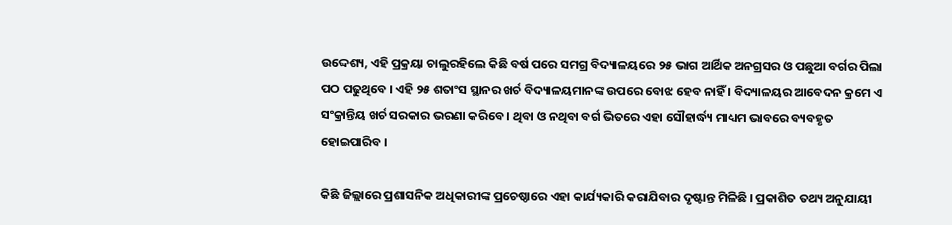ଉଦ୍ଦେଶ୍ୟ, ଏହି ପ୍ରକ୍ରୟା ଚାଲୁରହିଲେ କିଛି ବର୍ଷ ପରେ ସମଗ୍ର ବିଦ୍ୟାଳୟରେ ୨୫ ଭାଗ ଆର୍ଥିକ ଅନଗ୍ରସର ଓ ପଛୁଆ ବର୍ଗର ପିଲା ପଠ ପଢୁଥିବେ । ଏହି ୨୫ ଶତାଂସ ସ୍ଥାନର ଖର୍ଚ ବିଦ୍ୟାଳୟମାନଙ୍କ ଉପରେ ବୋଝ ହେବ ନାହିଁ । ବିଦ୍ୟାଳୟର ଆବେଦନ କ୍ରମେ ଏ ସଂକ୍ରାନ୍ତିୟ ଖର୍ଚ ସରକାର ଭରଣା କରିବେ । ଥିବା ଓ ନଥିବା ବର୍ଗ ଭିତରେ ଏହା ସୌହାର୍ଦ୍ଧ୍ୟ ମାଧ୍ୟମ ଭାବରେ ବ୍ୟବହୃତ ହୋଇପାରିବ ।

କିଛି ଜିଲ୍ଲାରେ ପ୍ରଶାସନିକ ଅଧିକାରୀଙ୍କ ପ୍ରଚେଷ୍ଠାରେ ଏହା କାର୍ଯ୍ୟକାରି କରାଯିବାର ଦୃଷ୍ଟାନ୍ତ ମିଳିଛି । ପ୍ରକାଶିତ ତଥ୍ୟ ଅନୁଯାୟୀ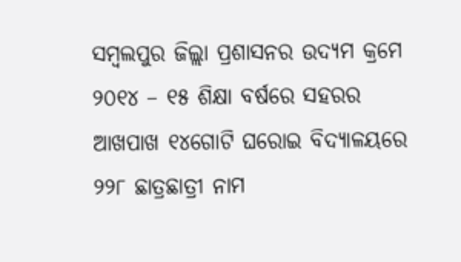ସମ୍ବଲପୁର ଜିଲ୍ଲା ପ୍ରଶାସନର ଉଦ୍ୟମ କ୍ରମେ ୨୦୧୪ – ୧୫ ଶିକ୍ଷା ବର୍ଷରେ ସହରର ଆଖପାଖ ୧୪ଗୋଟି ଘରୋଇ ବିଦ୍ୟାଳୟରେ ୨୨୮ ଛାତ୍ରଛାତ୍ରୀ ନାମ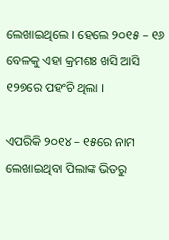ଲେଖାଇଥିଲେ । ହେଲେ ୨୦୧୫ – ୧୬ ବେଳକୁ ଏହା କ୍ରମଶଃ ଖସି ଆସି ୧୨୭ରେ ପହଂଚି ଥିଲା ।

ଏପରିକି ୨୦୧୪ – ୧୫ରେ ନାମ ଲେଖାଇଥିବା ପିଲାଙ୍କ ଭିତରୁ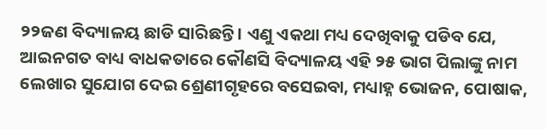୨୨ଜଣ ବିଦ୍ୟାଳୟ ଛାଡି ସାରିଛନ୍ତି । ଏଣୁ ଏକଥା ମଧ୍ୟ ଦେଖିବାକୁ ପଡିବ ଯେ, ଆଇନଗତ ବାଧ୍ୟ ବାଧକତାରେ କୌଣସି ବିଦ୍ୟାଳୟ ଏହି ୨୫ ଭାଗ ପିଲାଙ୍କୁ ନାମ ଲେଖାର ସୁଯୋଗ ଦେଇ ଶ୍ରେଣୀଗୃହରେ ବସେଇବା, ମଧ୍ୟାହ୍ନ ଭୋଜନ, ପୋଷାକ,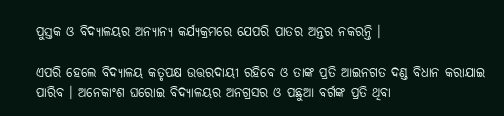ପୁସ୍ତକ ଓ ବିଦ୍ୟାଳୟର ଅନ୍ୟାନ୍ୟ କର୍ଯ୍ୟକ୍ରମରେ ଯେପରି ପାତର ଅନ୍ତର ନକରନ୍ତି ।

ଏପରି ହେଲେ ବିଦ୍ୟାଳୟ କତୃପକ୍ଷ ଉତ୍ତରଦାୟୀ ରହିବେ ଓ ତାଙ୍କ ପ୍ରତି ଆଇନଗତ ଦଣ୍ଡ ବିଧାନ କରାଯାଇ ପାରିବ । ଅନେକାଂଶ ଘରୋଇ ବିଦ୍ୟାଳୟର ଅନଗ୍ରସର ଓ ପଛୁଆ ବର୍ଗଙ୍କ ପ୍ରତି ଥିବା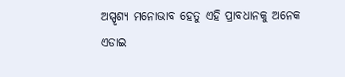ଅସ୍ପୃଶ୍ୟ ମନୋଭାବ ହେତୁ ଏହି ପ୍ରାବଧାନକୁ ଅନେକ ଏଡାଇ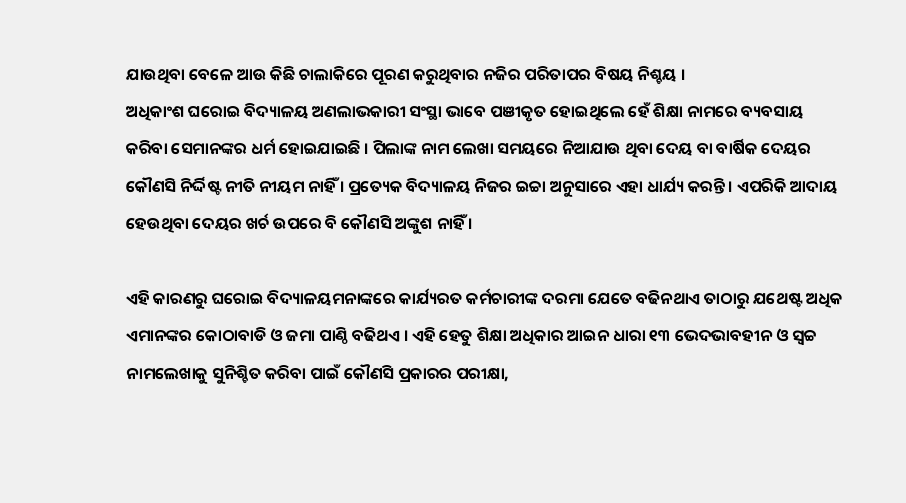ଯାଉଥିବା ବେଳେ ଆଉ କିଛି ଚାଲାକିରେ ପୂରଣ କରୁଥିବାର ନଜିର ପରିତାପର ବିଷୟ ନିଶ୍ଚୟ ।
ଅଧିକାଂଶ ଘରୋଇ ବିଦ୍ୟାଳୟ ଅଣଲାଭକାରୀ ସଂସ୍ଥା ଭାବେ ପଞୀକୃତ ହୋଇଥିଲେ ହେଁ ଶିକ୍ଷା ନାମରେ ବ୍ୟବସାୟ କରିବା ସେମାନଙ୍କର ଧର୍ମ ହୋଇଯାଇଛି । ପିଲାଙ୍କ ନାମ ଲେଖା ସମୟରେ ନିଆଯାଉ ଥିବା ଦେୟ ବା ବାର୍ଷିକ ଦେୟର କୌଣସି ନିର୍ଦ୍ଦିଷ୍ଟ ନୀତି ନୀୟମ ନାହିଁ । ପ୍ରତ୍ୟେକ ବିଦ୍ୟାଳୟ ନିଜର ଇଚ୍ଚା ଅନୁସାରେ ଏହା ଧାର୍ଯ୍ୟ କରନ୍ତି । ଏପରିକି ଆଦାୟ ହେଉଥିବା ଦେୟର ଖର୍ଚ ଉପରେ ବି କୌଣସି ଅଙ୍କୁଶ ନାହିଁ ।

ଏହି କାରଣରୁ ଘରୋଇ ବିଦ୍ୟାଳୟମନାଙ୍କରେ କାର୍ଯ୍ୟରତ କର୍ମଚାରୀଙ୍କ ଦରମା ଯେତେ ବଢିନଥାଏ ତାଠାରୁ ଯଥେଷ୍ଟ ଅଧିକ ଏମାନଙ୍କର କୋଠାବାଡି ଓ ଜମା ପାଣ୍ଠି ବଢିଥଏ । ଏହି ହେତୁ ଶିକ୍ଷା ଅଧିକାର ଆଇନ ଧାରା ୧୩ ଭେଦଭାବହୀନ ଓ ସ୍ୱଚ୍ଚ ନାମଲେଖାକୁ ସୁନିଶ୍ଚିତ କରିବା ପାଇଁ କୌଣସି ପ୍ରକାରର ପରୀକ୍ଷା,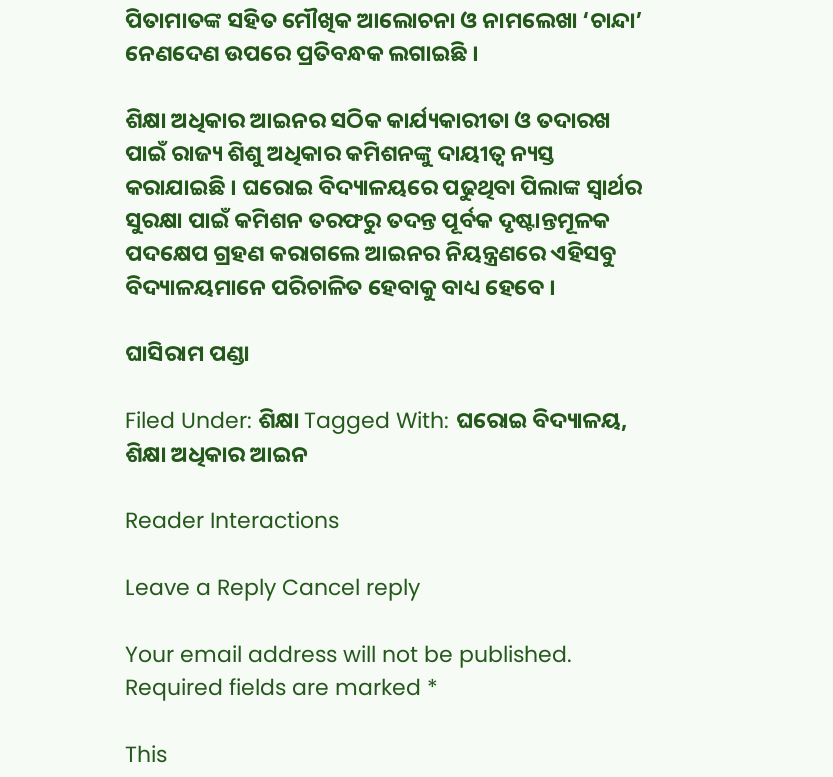ପିତାମାତଙ୍କ ସହିତ ମୌଖିକ ଆଲୋଚନା ଓ ନାମଲେଖା ‘ଚାନ୍ଦା’ ନେଣଦେଣ ଉପରେ ପ୍ରତିବନ୍ଧକ ଲଗାଇଛି ।

ଶିକ୍ଷା ଅଧିକାର ଆଇନର ସଠିକ କାର୍ଯ୍ୟକାରୀତା ଓ ତଦାରଖ ପାଇଁ ରାଜ୍ୟ ଶିଶୁ ଅଧିକାର କମିଶନଙ୍କୁ ଦାୟୀତ୍ୱ ନ୍ୟସ୍ତ କରାଯାଇଛି । ଘରୋଇ ବିଦ୍ୟାଳୟରେ ପଢୁଥିବା ପିଲାଙ୍କ ସ୍ୱାର୍ଥର ସୁରକ୍ଷା ପାଇଁ କମିଶନ ତରଫରୁ ତଦନ୍ତ ପୂର୍ବକ ଦୃଷ୍ଟାନ୍ତମୂଳକ ପଦକ୍ଷେପ ଗ୍ରହଣ କରାଗଲେ ଆଇନର ନିୟନ୍ତ୍ରଣରେ ଏହିସବୁ ବିଦ୍ୟାଳୟମାନେ ପରିଚାଳିତ ହେବାକୁ ବାଧ୍ୟ ହେବେ ।

ଘାସିରାମ ପଣ୍ଡା

Filed Under: ଶିକ୍ଷା Tagged With: ଘରୋଇ ବିଦ୍ୟାଳୟ, ଶିକ୍ଷା ଅଧିକାର ଆଇନ

Reader Interactions

Leave a Reply Cancel reply

Your email address will not be published. Required fields are marked *

This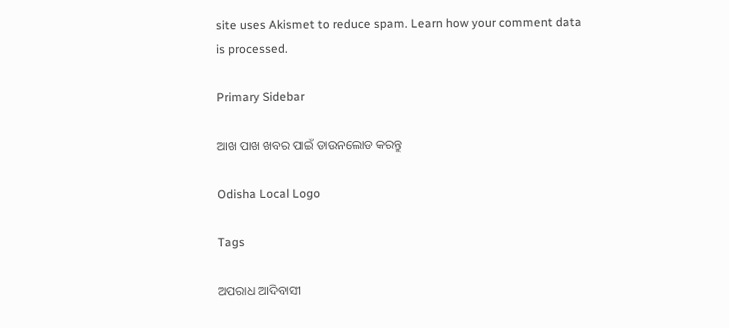site uses Akismet to reduce spam. Learn how your comment data is processed.

Primary Sidebar

ଆଖ ପାଖ ଖବର ପାଇଁ ଡାଉନଲୋଡ କରନ୍ତୁ

Odisha Local Logo

Tags

ଅପରାଧ ଆଦିବାସୀ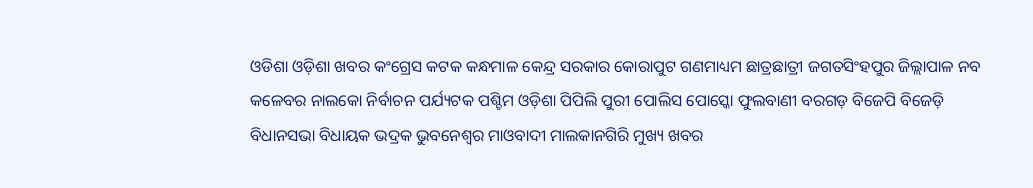ଓଡିଶା ଓଡ଼ିଶା ଖବର କଂଗ୍ରେସ କଟକ କନ୍ଧମାଳ କେନ୍ଦ୍ର ସରକାର କୋରାପୁଟ ଗଣମାଧ୍ୟମ ଛାତ୍ରଛାତ୍ରୀ ଜଗତସିଂହପୁର ଜିଲ୍ଲାପାଳ ନବ କଳେବର ନାଲକୋ ନିର୍ବାଚନ ପର୍ଯ୍ୟଟକ ପଶ୍ଚିମ ଓଡ଼ିଶା ପିପିଲି ପୁରୀ ପୋଲିସ ପୋସ୍କୋ ଫୁଲବାଣୀ ବରଗଡ଼ ବିଜେପି ବିଜେଡ଼ି ବିଧାନସଭା ବିଧାୟକ ଭଦ୍ରକ ଭୁବନେଶ୍ୱର ମାଓବାଦୀ ମାଲକାନଗିରି ମୁଖ୍ୟ ଖବର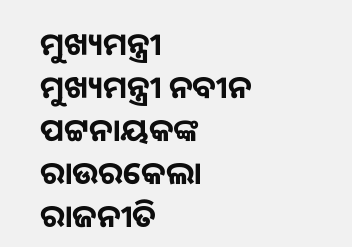ମୁଖ୍ୟମନ୍ତ୍ରୀ ମୁଖ୍ୟମନ୍ତ୍ରୀ ନବୀନ ପଟ୍ଟନାୟକଙ୍କ ରାଉରକେଲା ରାଜନୀତି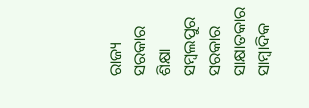ରାଜ୍ୟ ସରକାର ଶିକ୍ଷା ସମ୍ବଲପୁର ସରକାର ସାକ୍ଷାତକାର ସାମ୍ବାଦିକ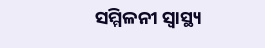ସମ୍ମିଳନୀ ସ୍ୱାସ୍ଥ୍ୟ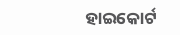ହାଇକୋର୍ଟ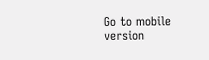Go to mobile version